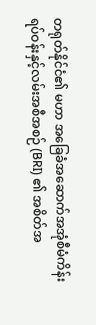တရုတ်နိုင်ငံ၏ မဟာ အခြေခံအဆောက်အအုံစီမံကိန်း ရပ်ဝန်းနှင့်လမ်းအစီအစဉ် (BRI) ၏ အစိတ်အ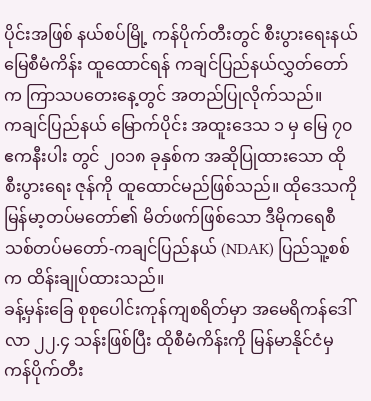ပိုင်းအဖြစ် နယ်စပ်မြို့ ကန်ပိုက်တီးတွင် စီးပွားရေးနယ်မြေစီမံကိန်း ထူထောင်ရန် ကချင်ပြည်နယ်လွှတ်တော် က ကြာသပတေးနေ့တွင် အတည်ပြုလိုက်သည်။
ကချင်ပြည်နယ် မြောက်ပိုင်း အထူးဒေသ ၁ မှ မြေ ၇၀ ဧကနီးပါး တွင် ၂၀၁၈ ခုနှစ်က အဆိုပြုထားသော ထို စီးပွားရေး ဇုန်ကို ထူထောင်မည်ဖြစ်သည်။ ထိုဒေသကို မြန်မာ့တပ်မတော်၏ မိတ်ဖက်ဖြစ်သော ဒီမိုကရေစီသစ်တပ်မတော်-ကချင်ပြည်နယ် (NDAK) ပြည်သူ့စစ်က ထိန်းချုပ်ထားသည်။
ခန့်မှန်းခြေ စုစုပေါင်းကုန်ကျစရိတ်မှာ အမေရိကန်ဒေါ်လာ ၂၂.၄ သန်းဖြစ်ပြီး ထိုစီမံကိန်းကို မြန်မာနိုင်ငံမှ ကန်ပိုက်တီး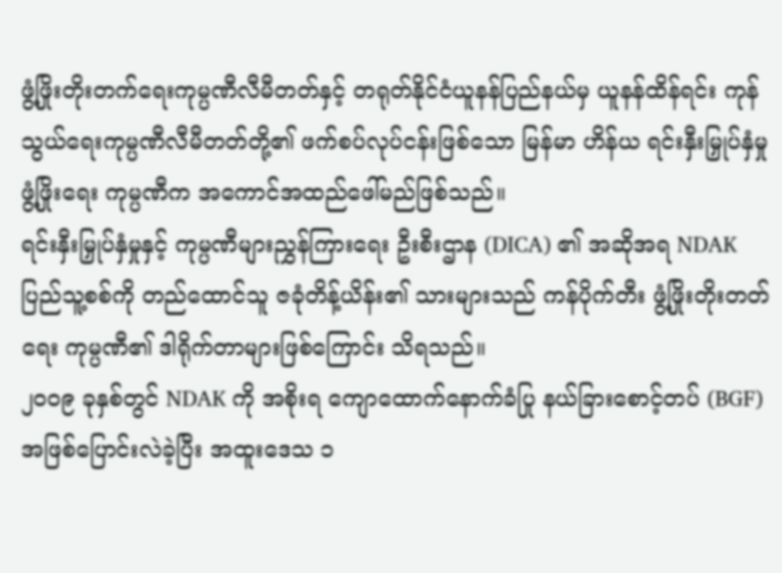ဖွံ့ဖြိုးတိုးတက်ရေးကုမ္ပဏီလီမီတတ်နှင့် တရုတ်နိုင်ငံယူနန်ပြည်နယ်မှ ယူနန်ထိန်ရင်း ကုန်သွယ်ရေးကုမ္ပဏီလီမီတတ်တို့၏ ဖက်စပ်လုပ်ငန်းဖြစ်သော မြန်မာ ဟိန်ယ ရင်းနှီးမြှုပ်နှံမှုဖွံ့ဖြိုးရေး ကုမ္ပဏီက အကောင်အထည်ဖေါ်မည်ဖြစ်သည်။
ရင်းနှီးမြှုပ်နှံမှုနှင့် ကုမ္ပဏီများညွှန်ကြားရေး ဦးစီးဌာန (DICA) ၏ အဆိုအရ NDAK ပြည်သူ့စစ်ကို တည်ထောင်သူ ဇခုံတိန့်ယိန်း၏ သားများသည် ကန်ပိုက်တီး ဖွံ့ဖြိုးတိုးတတ်ရေး ကုမ္ပဏီ၏ ဒါရိုက်တာများဖြစ်ကြောင်း သိရသည်။
၂၀၀၉ ခုနှစ်တွင် NDAK ကို အစိုးရ ကျောထောက်နောက်ခံပြု နယ်ခြားစောင့်တပ် (BGF) အဖြစ်ပြောင်းလဲခဲ့ပြီး အထူးဒေသ ၁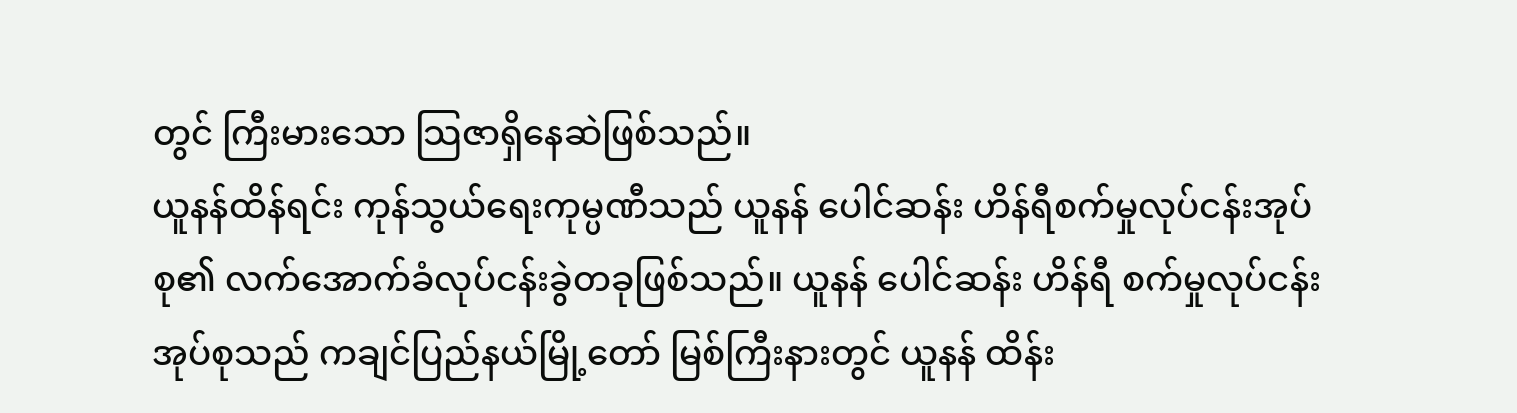တွင် ကြီးမားသော သြဇာရှိနေဆဲဖြစ်သည်။
ယူနန်ထိန်ရင်း ကုန်သွယ်ရေးကုမ္ပဏီသည် ယူနန် ပေါင်ဆန်း ဟိန်ရီစက်မှုလုပ်ငန်းအုပ်စု၏ လက်အောက်ခံလုပ်ငန်းခွဲတခုဖြစ်သည်။ ယူနန် ပေါင်ဆန်း ဟိန်ရီ စက်မှုလုပ်ငန်းအုပ်စုသည် ကချင်ပြည်နယ်မြို့တော် မြစ်ကြီးနားတွင် ယူနန် ထိန်း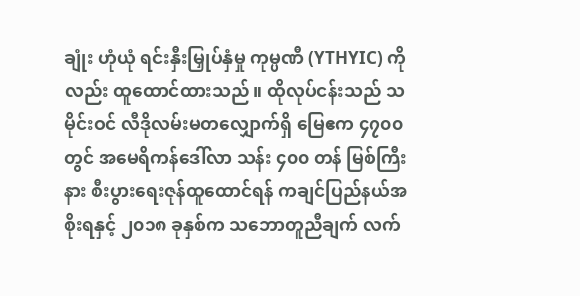ချုံး ဟုံယုံ ရင်းနှီးမြှုပ်နှံမှု ကုမ္ပဏီ (YTHYIC) ကိုလည်း ထူထောင်ထားသည်။ ထိုလုပ်ငန်းသည် သမိုင်းဝင် လီဒိုလမ်းမတလျှောက်ရှိ မြေဧက ၄၇၀၀ တွင် အမေရိကန်ဒေါ်လာ သန်း ၄၀၀ တန် မြစ်ကြီးနား စီးပွားရေးဇုန်ထူထောင်ရန် ကချင်ပြည်နယ်အစိုးရနှင့် ၂၀၁၈ ခုနှစ်က သဘောတူညီချက် လက်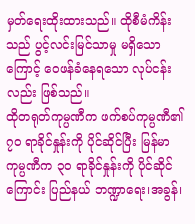မှတ်ရေးထိုးထားသည်။ ထိုစီမံကိန်းသည် ပွင့်လင်းမြင်သာမှု မရှိသောကြောင့် ဝေဖန်ခံနေရသော လုပ်ငန်းလည်း ဖြစ်သည်။
ထိုတရုတ်ကုမ္ပဏီက ဖက်စပ်ကုမ္ပဏီ၏ ၇၀ ရာခိုင်နှုန်းကို ပိုင်ဆိုင်ပြီး မြန်မာကုမ္ပဏီက ၃၀ ရာခိုင်နှုန်းကို ပိုင်ဆိုင်ကြောင်း ပြည်နယ် ဘဏ္ဍာရေး၊အခွန်၊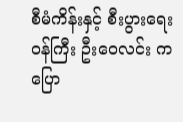စီမံကိန်းနှင့် စီးပွားရေးဝန်ကြီး ဦးဝေလင်း ကပြော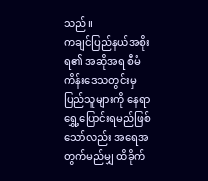သည်။
ကချင်ပြည်နယ်အစိုးရ၏ အဆိုအရ စီမံကိန်းဒေသတွင်းမှ ပြည်သူများကို နေရာရွှေ့ပြောင်းရမည်ဖြစ်သော်လည်း အရေအတွက်မည်မျှ ထိခိုက်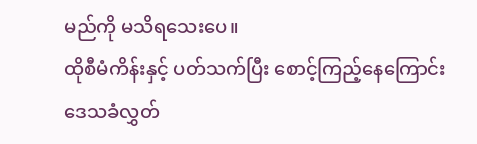မည်ကို မသိရသေးပေ။
ထိုစီမံကိန်းနှင့် ပတ်သက်ပြီး စောင့်ကြည့်နေကြောင်း ဒေသခံလွှတ်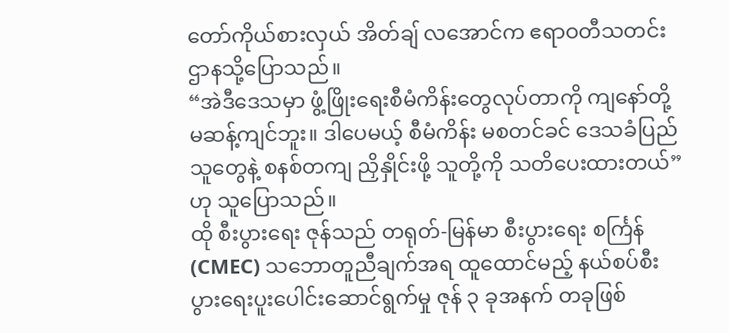တော်ကိုယ်စားလှယ် အိတ်ချ် လအောင်က ဧရာဝတီသတင်းဌာနသို့ပြောသည်။
“အဲဒီဒေသမှာ ဖွံ့ဖြိုးရေးစီမံကိန်းတွေလုပ်တာကို ကျနော်တို့ မဆန့်ကျင်ဘူး။ ဒါပေမယ့် စီမံကိန်း မစတင်ခင် ဒေသခံပြည်သူတွေနဲ့ စနစ်တကျ ညှိနှိုင်းဖို့ သူတို့ကို သတိပေးထားတယ်” ဟု သူပြောသည်။
ထို စီးပွားရေး ဇုန်သည် တရုတ်-မြန်မာ စီးပွားရေး စင်္ကြန် (CMEC) သဘောတူညီချက်အရ ထူထောင်မည့် နယ်စပ်စီးပွားရေးပူးပေါင်းဆောင်ရွက်မှု ဇုန် ၃ ခုအနက် တခုဖြစ်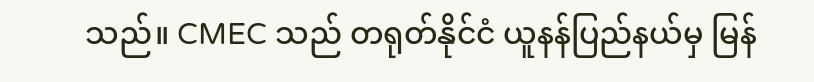သည်။ CMEC သည် တရုတ်နိုင်ငံ ယူနန်ပြည်နယ်မှ မြန်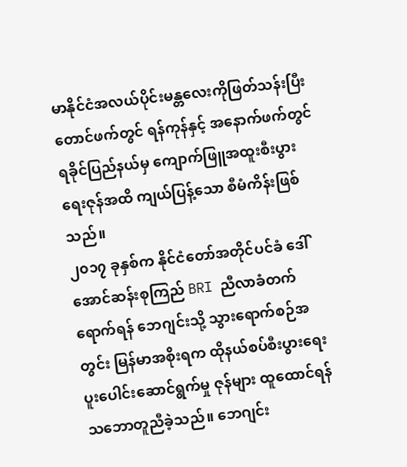မာနိုင်ငံအလယ်ပိုင်းမန္တလေးကိုဖြတ်သန်းပြီး တောင်ဖက်တွင် ရန်ကုန်နှင့် အနောက်ဖက်တွင် ရခိုင်ပြည်နယ်မှ ကျောက်ဖြူအထူးစီးပွားရေးဇုန်အထိ ကျယ်ပြန့်သော စီမံကိန်းဖြစ်သည်။
၂၀၁၇ ခုနှစ်က နိုင်ငံတော်အတိုင်ပင်ခံ ဒေါ်အောင်ဆန်းစုကြည် BRI ညီလာခံတက်ရောက်ရန် ဘေဂျင်းသို့ သွားရောက်စဉ်အတွင်း မြန်မာအစိုးရက ထိုနယ်စပ်စီးပွားရေးပူးပေါင်းဆောင်ရွက်မှု ဇုန်များ ထူထောင်ရန် သဘောတူညီခဲ့သည်။ ဘေဂျင်း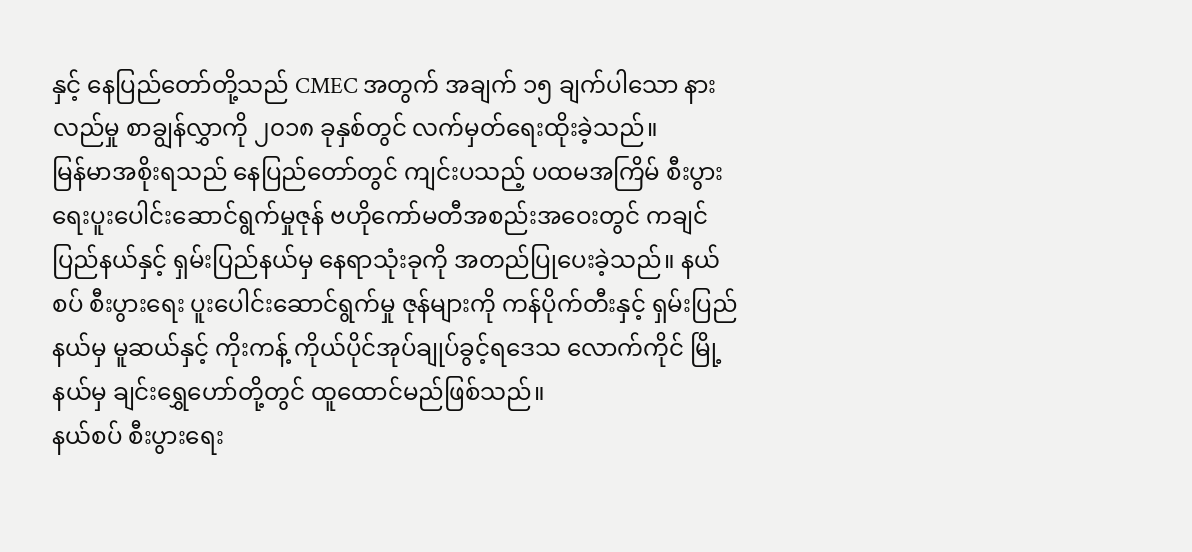နှင့် နေပြည်တော်တို့သည် CMEC အတွက် အချက် ၁၅ ချက်ပါသော နားလည်မှု စာချွန်လွှာကို ၂၀၁၈ ခုနှစ်တွင် လက်မှတ်ရေးထိုးခဲ့သည်။
မြန်မာအစိုးရသည် နေပြည်တော်တွင် ကျင်းပသည့် ပထမအကြိမ် စီးပွားရေးပူးပေါင်းဆောင်ရွက်မှုဇုန် ဗဟိုကော်မတီအစည်းအဝေးတွင် ကချင်ပြည်နယ်နှင့် ရှမ်းပြည်နယ်မှ နေရာသုံးခုကို အတည်ပြုပေးခဲ့သည်။ နယ်စပ် စီးပွားရေး ပူးပေါင်းဆောင်ရွက်မှု ဇုန်များကို ကန်ပိုက်တီးနှင့် ရှမ်းပြည်နယ်မှ မူဆယ်နှင့် ကိုးကန့် ကိုယ်ပိုင်အုပ်ချုပ်ခွင့်ရဒေသ လောက်ကိုင် မြို့နယ်မှ ချင်းရွှေဟော်တို့တွင် ထူထောင်မည်ဖြစ်သည်။
နယ်စပ် စီးပွားရေး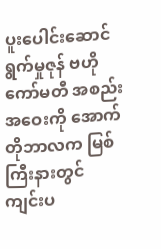ပူးပေါင်းဆောင်ရွက်မှုဇုန် ဗဟိုကော်မတီ အစည်းအဝေးကို အောက်တိုဘာလက မြစ်ကြီးနားတွင် ကျင်းပ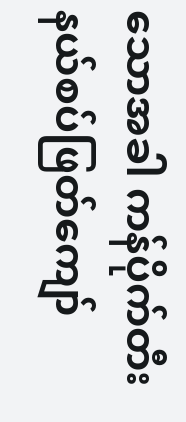သောအခါ ကန်ပိုက်တီးနယ်စပ်ဖြတ်ကျော်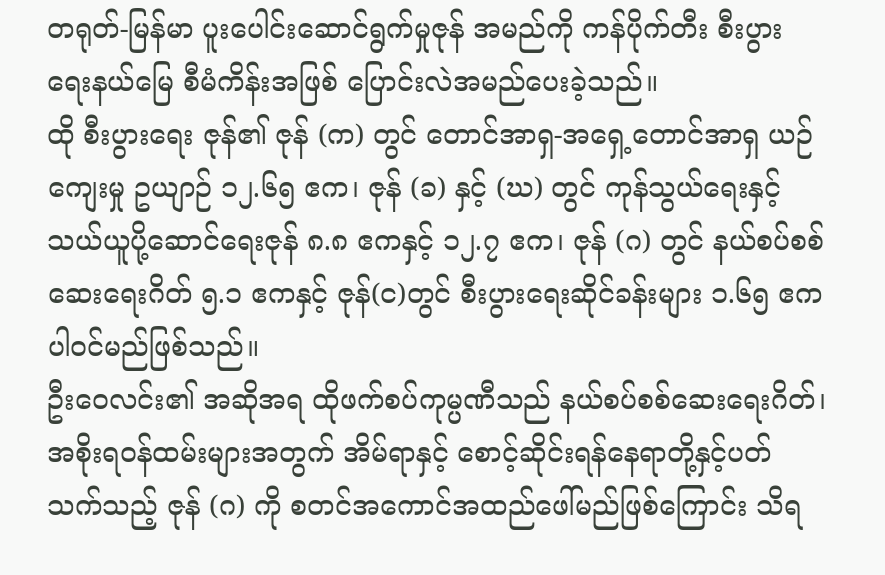တရုတ်-မြန်မာ ပူးပေါင်းဆောင်ရွက်မှုဇုန် အမည်ကို ကန်ပိုက်တီး စီးပွားရေးနယ်မြေ စီမံကိန်းအဖြစ် ပြောင်းလဲအမည်ပေးခဲ့သည်။
ထို စီးပွားရေး ဇုန်၏ ဇုန် (က) တွင် တောင်အာရှ-အရှေ့တောင်အာရှ ယဉ်ကျေးမှု ဥယျာဉ် ၁၂.၆၅ ဧက၊ ဇုန် (ခ) နှင့် (ဃ) တွင် ကုန်သွယ်ရေးနှင့် သယ်ယူပို့ဆောင်ရေးဇုန် ၈.၈ ဧကနှင့် ၁၂.၇ ဧက၊ ဇုန် (ဂ) တွင် နယ်စပ်စစ်ဆေးရေးဂိတ် ၅.၁ ဧကနှင့် ဇုန်(င)တွင် စီးပွားရေးဆိုင်ခန်းများ ၁.၆၅ ဧက ပါဝင်မည်ဖြစ်သည်။
ဦးဝေလင်း၏ အဆိုအရ ထိုဖက်စပ်ကုမ္ပဏီသည် နယ်စပ်စစ်ဆေးရေးဂိတ်၊ အစိုးရဝန်ထမ်းများအတွက် အိမ်ရာနှင့် စောင့်ဆိုင်းရန်နေရာတို့နှင့်ပတ်သက်သည့် ဇုန် (ဂ) ကို စတင်အကောင်အထည်ဖေါ်မည်ဖြစ်ကြောင်း သိရ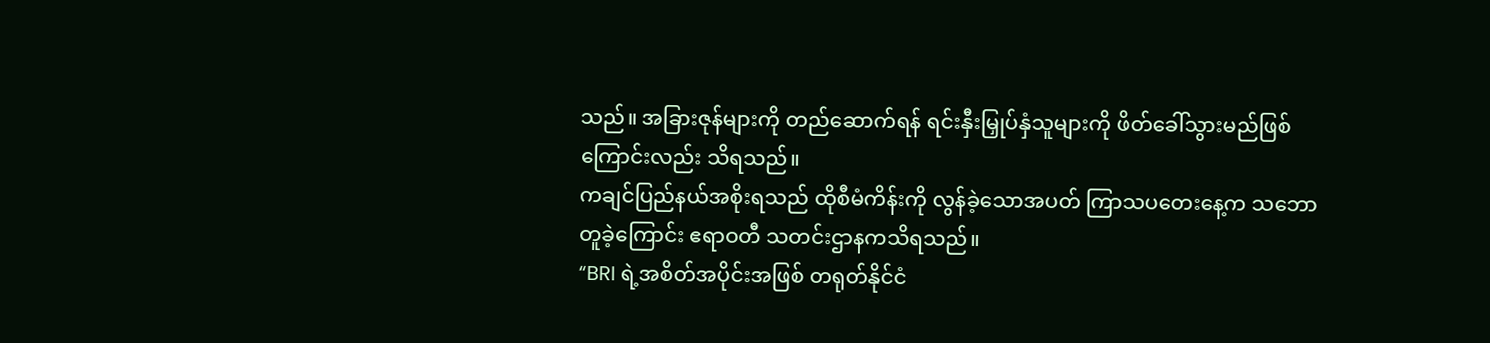သည်။ အခြားဇုန်များကို တည်ဆောက်ရန် ရင်းနှီးမြှုပ်နှံသူများကို ဖိတ်ခေါ်သွားမည်ဖြစ်ကြောင်းလည်း သိရသည်။
ကချင်ပြည်နယ်အစိုးရသည် ထိုစီမံကိန်းကို လွန်ခဲ့သောအပတ် ကြာသပတေးနေ့က သဘောတူခဲ့ကြောင်း ဧရာဝတီ သတင်းဌာနကသိရသည်။
“BRI ရဲ့အစိတ်အပိုင်းအဖြစ် တရုတ်နိုင်ငံ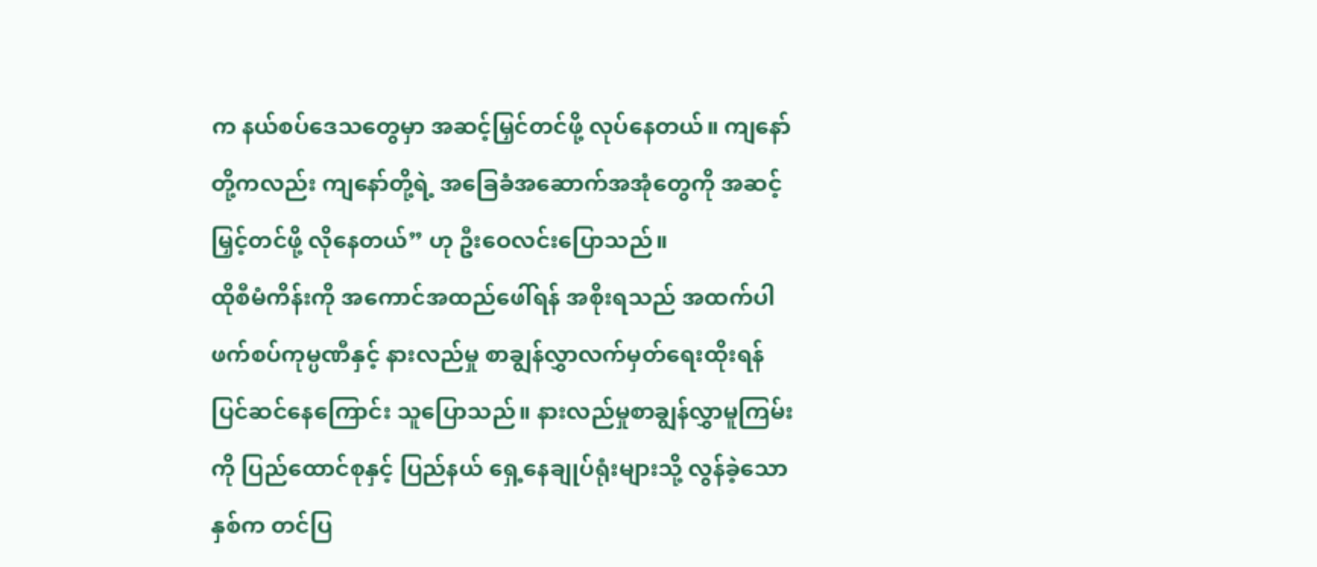က နယ်စပ်ဒေသတွေမှာ အဆင့်မြှင်တင်ဖို့ လုပ်နေတယ်။ ကျနော်တို့ကလည်း ကျနော်တို့ရဲ့ အခြေခံအဆောက်အအုံတွေကို အဆင့်မြှင့်တင်ဖို့ လိုနေတယ်” ဟု ဦးဝေလင်းပြောသည်။
ထိုစီမံကိန်းကို အကောင်အထည်ဖေါ်ရန် အစိုးရသည် အထက်ပါ ဖက်စပ်ကုမ္ပဏီနှင့် နားလည်မှု စာချွန်လွှာလက်မှတ်ရေးထိုးရန် ပြင်ဆင်နေကြောင်း သူပြောသည်။ နားလည်မှုစာချွန်လွှာမူကြမ်းကို ပြည်ထောင်စုနှင့် ပြည်နယ် ရှေ့နေချုပ်ရုံးများသို့ လွန်ခဲ့သောနှစ်က တင်ပြ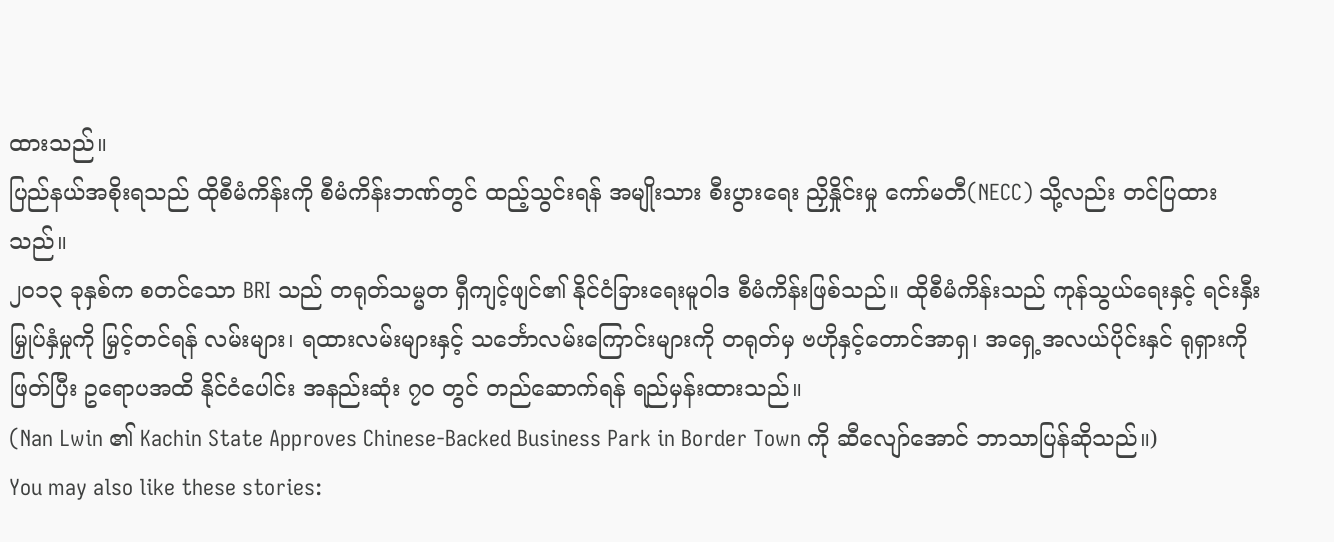ထားသည်။
ပြည်နယ်အစိုးရသည် ထိုစီမံကိန်းကို စီမံကိန်းဘဏ်တွင် ထည့်သွင်းရန် အမျိုးသား စီးပွားရေး ညှိနှိုင်းမှု ကော်မတီ(NECC) သို့လည်း တင်ပြထားသည်။
၂၀၁၃ ခုနှစ်က စတင်သော BRI သည် တရုတ်သမ္မတ ရှီကျင့်ဖျင်၏ နိုင်ငံခြားရေးမူဝါဒ စီမံကိန်းဖြစ်သည်။ ထိုစီမံကိန်းသည် ကုန်သွယ်ရေးနှင့် ရင်းနှီးမြှုပ်နှံမှုကို မြှင့်တင်ရန် လမ်းများ၊ ရထားလမ်းများနှင့် သင်္ဘောလမ်းကြောင်းများကို တရုတ်မှ ဗဟိုနှင့်တောင်အာရှ၊ အရှေ့အလယ်ပိုင်းနှင် ရုရှားကိုဖြတ်ပြီး ဥရောပအထိ နိုင်ငံပေါင်း အနည်းဆုံး ၇၀ တွင် တည်ဆောက်ရန် ရည်မှန်းထားသည်။
(Nan Lwin ၏ Kachin State Approves Chinese-Backed Business Park in Border Town ကို ဆီလျော်အောင် ဘာသာပြန်ဆိုသည်။)
You may also like these stories: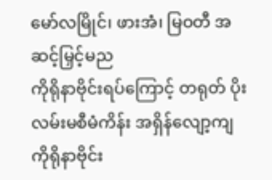မော်လမြိုင်၊ ဖားအံ၊ မြဝတီ အဆင့်မြှင့်မည
ကိုရိုနာဗိုင်းရပ်ကြောင့် တရုတ် ပိုးလမ်းမစီမံကိန်း အရှိန်လျော့ကျ
ကိုရိုနာဗိုင်း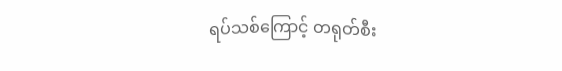ရပ်သစ်ကြောင့် တရုတ်စီး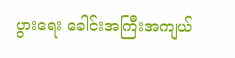ပွားရေး ခေါင်းအကြီးအကျယ်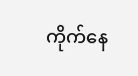ကိုက်နေ